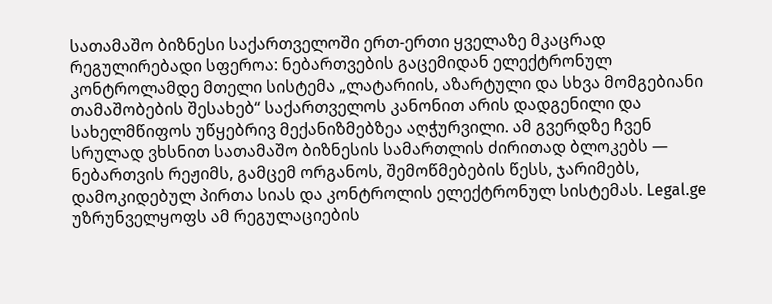სათამაშო ბიზნესი საქართველოში ერთ-ერთი ყველაზე მკაცრად რეგულირებადი სფეროა: ნებართვების გაცემიდან ელექტრონულ კონტროლამდე მთელი სისტემა „ლატარიის, აზარტული და სხვა მომგებიანი თამაშობების შესახებ“ საქართველოს კანონით არის დადგენილი და სახელმწიფოს უწყებრივ მექანიზმებზეა აღჭურვილი. ამ გვერდზე ჩვენ სრულად ვხსნით სათამაშო ბიზნესის სამართლის ძირითად ბლოკებს — ნებართვის რეჟიმს, გამცემ ორგანოს, შემოწმებების წესს, ჯარიმებს, დამოკიდებულ პირთა სიას და კონტროლის ელექტრონულ სისტემას. Legal.ge უზრუნველყოფს ამ რეგულაციების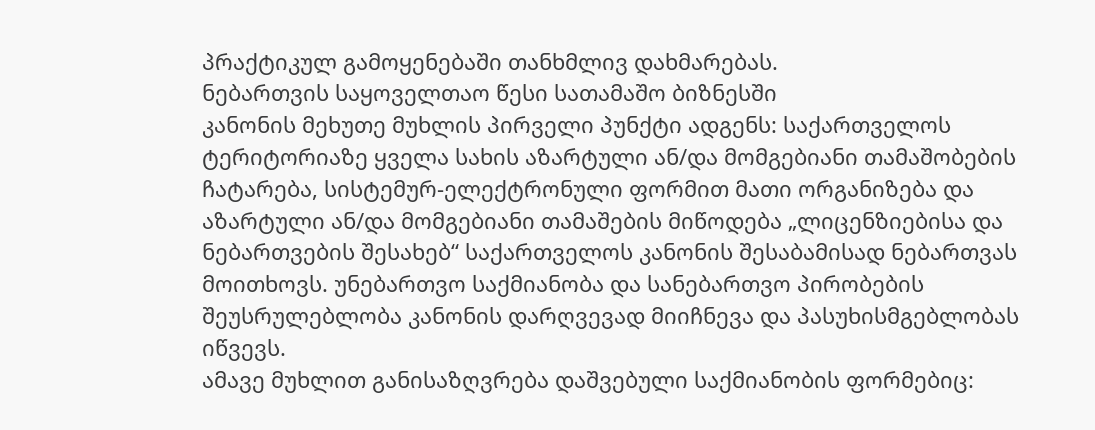პრაქტიკულ გამოყენებაში თანხმლივ დახმარებას.
ნებართვის საყოველთაო წესი სათამაშო ბიზნესში
კანონის მეხუთე მუხლის პირველი პუნქტი ადგენს: საქართველოს ტერიტორიაზე ყველა სახის აზარტული ან/და მომგებიანი თამაშობების ჩატარება, სისტემურ-ელექტრონული ფორმით მათი ორგანიზება და აზარტული ან/და მომგებიანი თამაშების მიწოდება „ლიცენზიებისა და ნებართვების შესახებ“ საქართველოს კანონის შესაბამისად ნებართვას მოითხოვს. უნებართვო საქმიანობა და სანებართვო პირობების შეუსრულებლობა კანონის დარღვევად მიიჩნევა და პასუხისმგებლობას იწვევს.
ამავე მუხლით განისაზღვრება დაშვებული საქმიანობის ფორმებიც: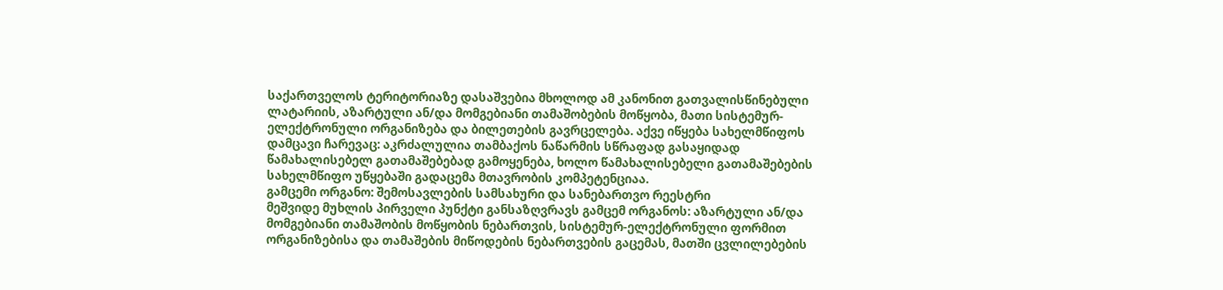საქართველოს ტერიტორიაზე დასაშვებია მხოლოდ ამ კანონით გათვალისწინებული ლატარიის, აზარტული ან/და მომგებიანი თამაშობების მოწყობა, მათი სისტემურ-ელექტრონული ორგანიზება და ბილეთების გავრცელება. აქვე იწყება სახელმწიფოს დამცავი ჩარევაც: აკრძალულია თამბაქოს ნაწარმის სწრაფად გასაყიდად წამახალისებელ გათამაშებებად გამოყენება, ხოლო წამახალისებელი გათამაშებების სახელმწიფო უწყებაში გადაცემა მთავრობის კომპეტენციაა.
გამცემი ორგანო: შემოსავლების სამსახური და სანებართვო რეესტრი
მეშვიდე მუხლის პირველი პუნქტი განსაზღვრავს გამცემ ორგანოს: აზარტული ან/და მომგებიანი თამაშობის მოწყობის ნებართვის, სისტემურ-ელექტრონული ფორმით ორგანიზებისა და თამაშების მიწოდების ნებართვების გაცემას, მათში ცვლილებების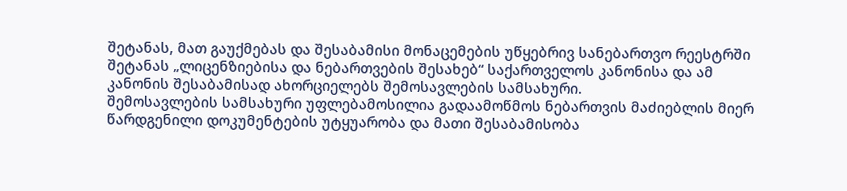შეტანას, მათ გაუქმებას და შესაბამისი მონაცემების უწყებრივ სანებართვო რეესტრში შეტანას „ლიცენზიებისა და ნებართვების შესახებ“ საქართველოს კანონისა და ამ კანონის შესაბამისად ახორციელებს შემოსავლების სამსახური.
შემოსავლების სამსახური უფლებამოსილია გადაამოწმოს ნებართვის მაძიებლის მიერ წარდგენილი დოკუმენტების უტყუარობა და მათი შესაბამისობა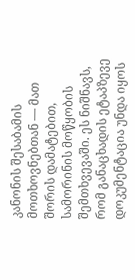კანონის შესაბამის მოთხოვნებთან — მათ შორის დამატებით, სამორინის მოწყობის შემთხვევაში. ეს ნიშნავს, რომ განაცხადის ეტაპზევე დოკუმენტაცია უნდა იყოს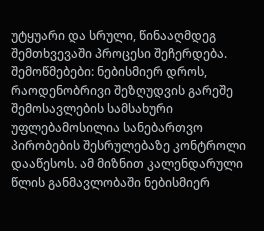უტყუარი და სრული, წინააღმდეგ შემთხვევაში პროცესი შეჩერდება.
შემოწმებები: ნებისმიერ დროს, რაოდენობრივი შეზღუდვის გარეშე
შემოსავლების სამსახური უფლებამოსილია სანებართვო პირობების შესრულებაზე კონტროლი დააწესოს. ამ მიზნით კალენდარული წლის განმავლობაში ნებისმიერ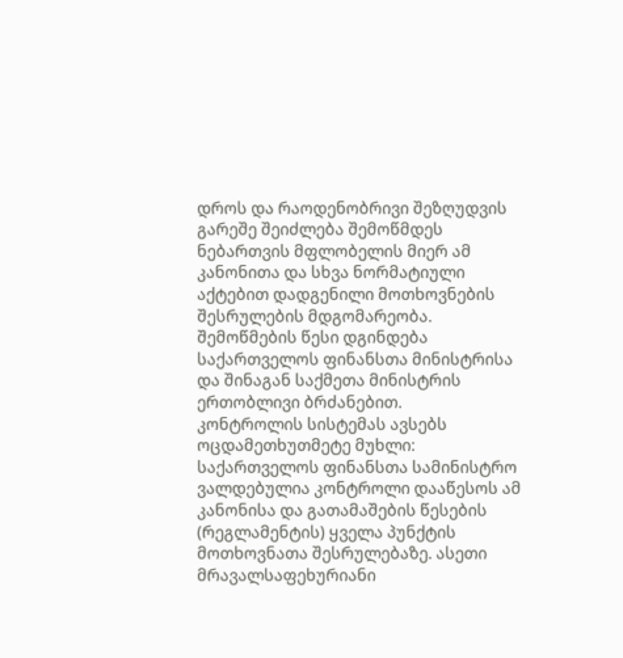დროს და რაოდენობრივი შეზღუდვის გარეშე შეიძლება შემოწმდეს ნებართვის მფლობელის მიერ ამ კანონითა და სხვა ნორმატიული აქტებით დადგენილი მოთხოვნების შესრულების მდგომარეობა. შემოწმების წესი დგინდება საქართველოს ფინანსთა მინისტრისა და შინაგან საქმეთა მინისტრის ერთობლივი ბრძანებით.
კონტროლის სისტემას ავსებს ოცდამეთხუთმეტე მუხლი: საქართველოს ფინანსთა სამინისტრო ვალდებულია კონტროლი დააწესოს ამ კანონისა და გათამაშების წესების (რეგლამენტის) ყველა პუნქტის მოთხოვნათა შესრულებაზე. ასეთი მრავალსაფეხურიანი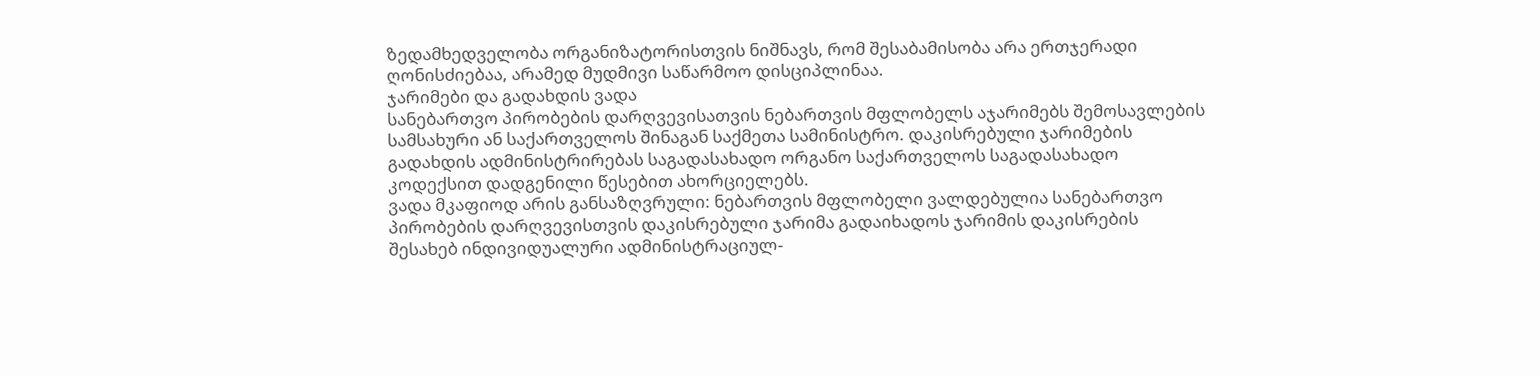ზედამხედველობა ორგანიზატორისთვის ნიშნავს, რომ შესაბამისობა არა ერთჯერადი ღონისძიებაა, არამედ მუდმივი საწარმოო დისციპლინაა.
ჯარიმები და გადახდის ვადა
სანებართვო პირობების დარღვევისათვის ნებართვის მფლობელს აჯარიმებს შემოსავლების სამსახური ან საქართველოს შინაგან საქმეთა სამინისტრო. დაკისრებული ჯარიმების გადახდის ადმინისტრირებას საგადასახადო ორგანო საქართველოს საგადასახადო კოდექსით დადგენილი წესებით ახორციელებს.
ვადა მკაფიოდ არის განსაზღვრული: ნებართვის მფლობელი ვალდებულია სანებართვო პირობების დარღვევისთვის დაკისრებული ჯარიმა გადაიხადოს ჯარიმის დაკისრების შესახებ ინდივიდუალური ადმინისტრაციულ-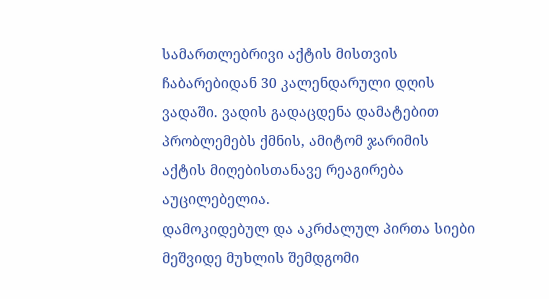სამართლებრივი აქტის მისთვის ჩაბარებიდან 30 კალენდარული დღის ვადაში. ვადის გადაცდენა დამატებით პრობლემებს ქმნის, ამიტომ ჯარიმის აქტის მიღებისთანავე რეაგირება აუცილებელია.
დამოკიდებულ და აკრძალულ პირთა სიები
მეშვიდე მუხლის შემდგომი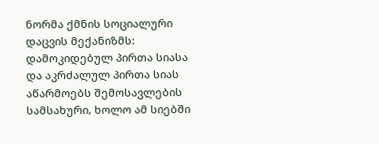ნორმა ქმნის სოციალური დაცვის მექანიზმს: დამოკიდებულ პირთა სიასა და აკრძალულ პირთა სიას აწარმოებს შემოსავლების სამსახური, ხოლო ამ სიებში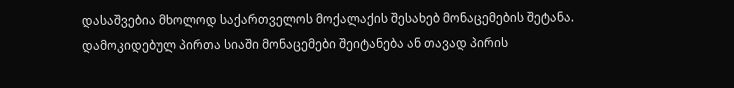დასაშვებია მხოლოდ საქართველოს მოქალაქის შესახებ მონაცემების შეტანა. დამოკიდებულ პირთა სიაში მონაცემები შეიტანება ან თავად პირის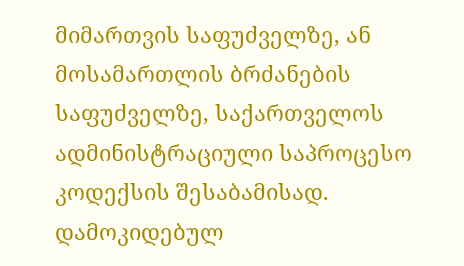მიმართვის საფუძველზე, ან მოსამართლის ბრძანების საფუძველზე, საქართველოს ადმინისტრაციული საპროცესო კოდექსის შესაბამისად.
დამოკიდებულ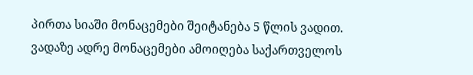პირთა სიაში მონაცემები შეიტანება 5 წლის ვადით. ვადაზე ადრე მონაცემები ამოიღება საქართველოს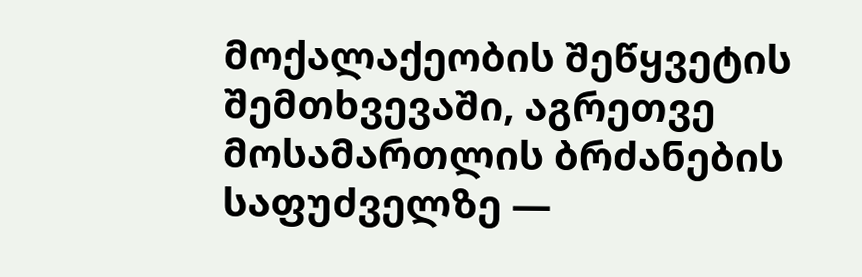მოქალაქეობის შეწყვეტის შემთხვევაში, აგრეთვე მოსამართლის ბრძანების საფუძველზე —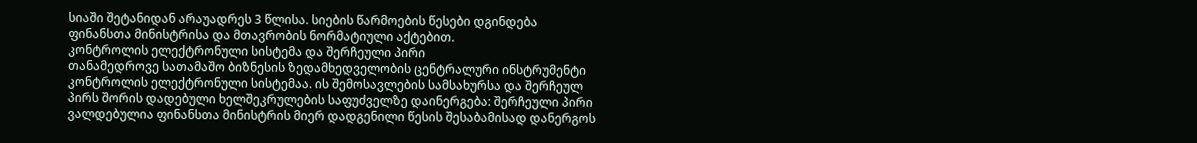სიაში შეტანიდან არაუადრეს 3 წლისა. სიების წარმოების წესები დგინდება ფინანსთა მინისტრისა და მთავრობის ნორმატიული აქტებით.
კონტროლის ელექტრონული სისტემა და შერჩეული პირი
თანამედროვე სათამაშო ბიზნესის ზედამხედველობის ცენტრალური ინსტრუმენტი კონტროლის ელექტრონული სისტემაა. ის შემოსავლების სამსახურსა და შერჩეულ პირს შორის დადებული ხელშეკრულების საფუძველზე დაინერგება: შერჩეული პირი ვალდებულია ფინანსთა მინისტრის მიერ დადგენილი წესის შესაბამისად დანერგოს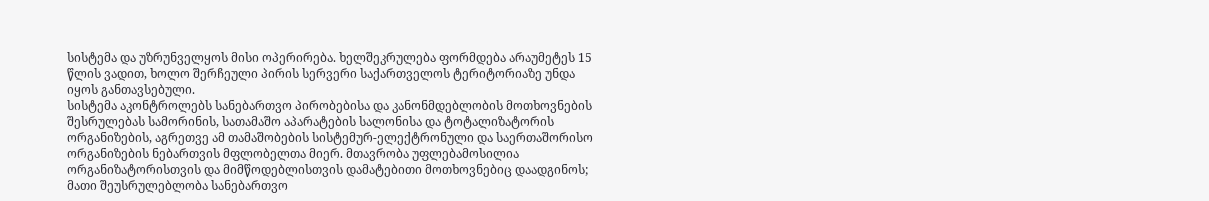სისტემა და უზრუნველყოს მისი ოპერირება. ხელშეკრულება ფორმდება არაუმეტეს 15 წლის ვადით, ხოლო შერჩეული პირის სერვერი საქართველოს ტერიტორიაზე უნდა იყოს განთავსებული.
სისტემა აკონტროლებს სანებართვო პირობებისა და კანონმდებლობის მოთხოვნების შესრულებას სამორინის, სათამაშო აპარატების სალონისა და ტოტალიზატორის ორგანიზების, აგრეთვე ამ თამაშობების სისტემურ-ელექტრონული და საერთაშორისო ორგანიზების ნებართვის მფლობელთა მიერ. მთავრობა უფლებამოსილია ორგანიზატორისთვის და მიმწოდებლისთვის დამატებითი მოთხოვნებიც დაადგინოს; მათი შეუსრულებლობა სანებართვო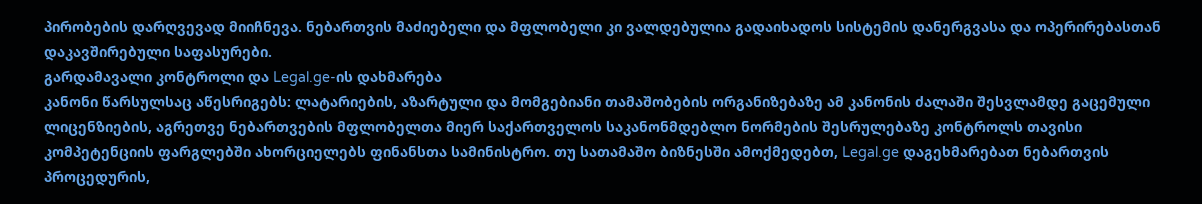პირობების დარღვევად მიიჩნევა. ნებართვის მაძიებელი და მფლობელი კი ვალდებულია გადაიხადოს სისტემის დანერგვასა და ოპერირებასთან დაკავშირებული საფასურები.
გარდამავალი კონტროლი და Legal.ge-ის დახმარება
კანონი წარსულსაც აწესრიგებს: ლატარიების, აზარტული და მომგებიანი თამაშობების ორგანიზებაზე ამ კანონის ძალაში შესვლამდე გაცემული ლიცენზიების, აგრეთვე ნებართვების მფლობელთა მიერ საქართველოს საკანონმდებლო ნორმების შესრულებაზე კონტროლს თავისი კომპეტენციის ფარგლებში ახორციელებს ფინანსთა სამინისტრო. თუ სათამაშო ბიზნესში ამოქმედებთ, Legal.ge დაგეხმარებათ ნებართვის პროცედურის,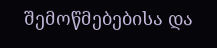შემოწმებებისა და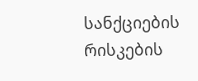სანქციების რისკების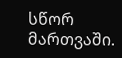სწორ მართვაში.